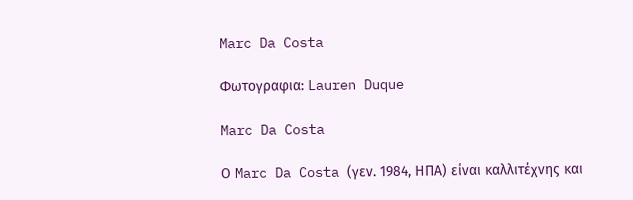Marc Da Costa

Φωτογραφια: Lauren Duque

Marc Da Costa

Ο Marc Da Costa (γεν. 1984, ΗΠΑ) είναι καλλιτέχνης και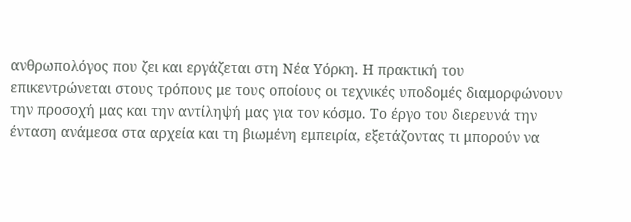ανθρωπολόγος που ζει και εργάζεται στη Νέα Υόρκη. Η πρακτική του επικεντρώνεται στους τρόπους με τους οποίους οι τεχνικές υποδομές διαμορφώνουν την προσοχή μας και την αντίληψή μας για τον κόσμο. Το έργο του διερευνά την ένταση ανάμεσα στα αρχεία και τη βιωμένη εμπειρία, εξετάζοντας τι μπορούν να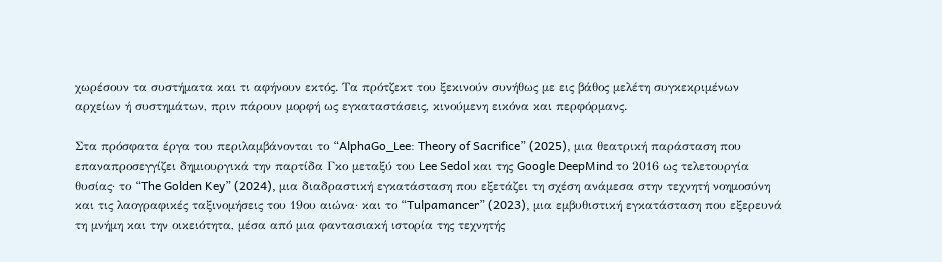χωρέσουν τα συστήματα και τι αφήνουν εκτός. Τα πρότζεκτ του ξεκινούν συνήθως με εις βάθος μελέτη συγκεκριμένων αρχείων ή συστημάτων, πριν πάρουν μορφή ως εγκαταστάσεις, κινούμενη εικόνα και περφόρμανς.

Στα πρόσφατα έργα του περιλαμβάνονται το “AlphaGo_Lee: Theory of Sacrifice” (2025), μια θεατρική παράσταση που επαναπροσεγγίζει δημιουργικά την παρτίδα Γκο μεταξύ του Lee Sedol και της Google DeepMind το 2016 ως τελετουργία θυσίας· το “The Golden Key” (2024), μια διαδραστική εγκατάσταση που εξετάζει τη σχέση ανάμεσα στην τεχνητή νοημοσύνη και τις λαογραφικές ταξινομήσεις του 19ου αιώνα· και το “Tulpamancer” (2023), μια εμβυθιστική εγκατάσταση που εξερευνά τη μνήμη και την οικειότητα, μέσα από μια φαντασιακή ιστορία της τεχνητής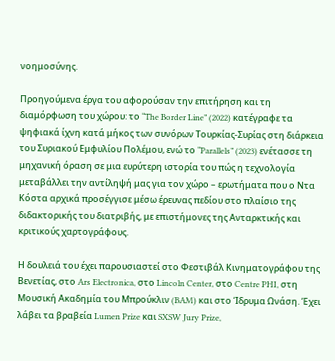νοημοσύνης.

Προηγούμενα έργα του αφορούσαν την επιτήρηση και τη διαμόρφωση του χώρου: το “The Border Line” (2022) κατέγραφε τα ψηφιακά ίχνη κατά μήκος των συνόρων Τουρκίας-Συρίας στη διάρκεια του Συριακού Εμφυλίου Πολέμου, ενώ το “Parallels” (2023) ενέτασσε τη μηχανική όραση σε μια ευρύτερη ιστορία του πώς η τεχνολογία μεταβάλλει την αντίληψή μας για τον χώρο – ερωτήματα που ο Ντα Κόστα αρχικά προσέγγισε μέσω έρευνας πεδίου στο πλαίσιο της διδακτορικής του διατριβής, με επιστήμονες της Ανταρκτικής και κριτικούς χαρτογράφους.

Η δουλειά του έχει παρουσιαστεί στο Φεστιβάλ Κινηματογράφου της Βενετίας, στο Ars Electronica, στο Lincoln Center, στο Centre PHI, στη Μουσική Ακαδημία του Μπρούκλιν (BAM) και στο Ίδρυμα Ωνάση. Έχει λάβει τα βραβεία Lumen Prize και SXSW Jury Prize,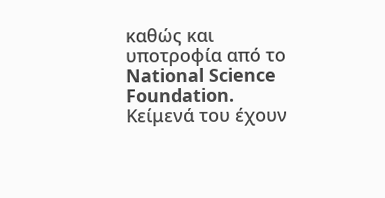καθώς και υποτροφία από το National Science Foundation. Κείμενά του έχουν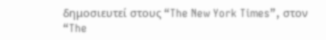δημοσιευτεί στους “The New York Times”, στον “The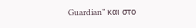Guardian” και στο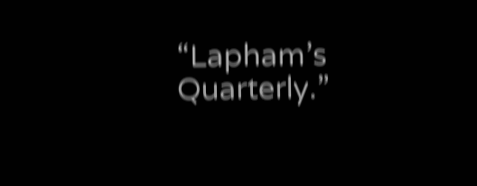“Lapham’s Quarterly.”